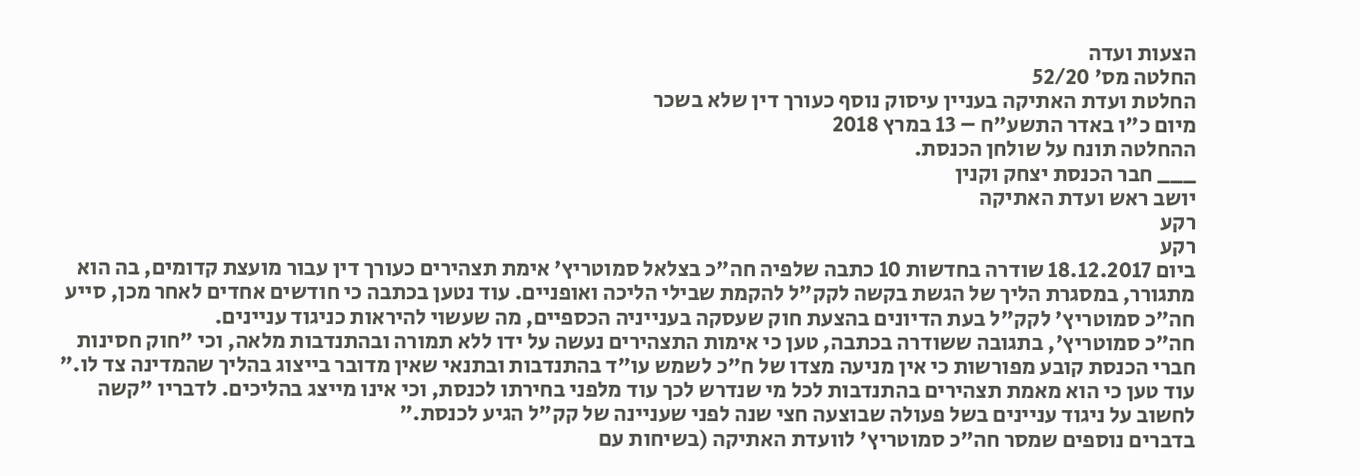הצעות ועדה
החלטה מס' 52/20
החלטת ועדת האתיקה בעניין עיסוק נוסף כעורך דין שלא בשכר
מיום כ"ו באדר התשע"ח – 13 במרץ 2018
ההחלטה תונח על שולחן הכנסת.
___ חבר הכנסת יצחק וקנין
יושב ראש ועדת האתיקה
רקע
רקע
ביום 18.12.2017 שודרה בחדשות 10 כתבה שלפיה חה"כ בצלאל סמוטריץ' אימת תצהירים כעורך דין עבור מועצת קדומים, בה הוא מתגורר, במסגרת הליך של הגשת בקשה לקק"ל להקמת שבילי הליכה ואופניים. עוד נטען בכתבה כי חודשים אחדים לאחר מכן, סייע חה"כ סמוטריץ' לקק"ל בעת הדיונים בהצעת חוק שעסקה בענייניה הכספיים, מה שעשוי להיראות כניגוד עניינים.
חה"כ סמוטריץ', בתגובה ששודרה בכתבה, טען כי אימות התצהירים נעשה על ידו ללא תמורה ובהתנדבות מלאה, וכי "חוק חסינות חברי הכנסת קובע מפורשות כי אין מניעה מצדו של ח"כ לשמש עו"ד בהתנדבות ובתנאי שאין מדובר בייצוג בהליך שהמדינה צד לו."
עוד טען כי הוא מאמת תצהירים בהתנדבות לכל מי שנדרש לכך עוד מלפני בחירתו לכנסת, וכי אינו מייצג בהליכים. לדבריו "קשה לחשוב על ניגוד עניינים בשל פעולה שבוצעה חצי שנה לפני שעניינה של קק"ל הגיע לכנסת."
בדברים נוספים שמסר חה"כ סמוטריץ' לוועדת האתיקה (בשיחות עם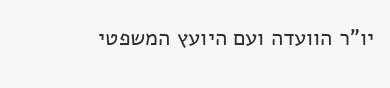יו"ר הוועדה ועם היועץ המשפטי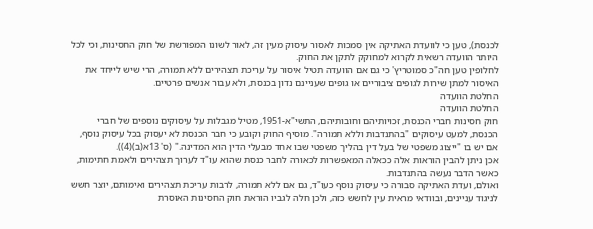לכנסת), טען כי לוועדת האתיקה אין סמכות לאסור עיסוק מעין זה, לאור לשונו המפורשת של חוק החסינות, וכי לכל היותר הוועדה רשאית לקרוא למחוקק לתקן את החוק.
לחלופין טען חה"כ סמוטריץ' כי גם אם הוועדה תטיל איסור על עריכת תצהירים ללא תמורה, הרי שיש לייחד את האיסור למתן שירות לגופים ציבוריים או גופים שעניינם נדון בכנסת, ולא עבור אנשים פרטיים.
החלטת הוועדה
החלטת הוועדה
חוק חסינות חברי הכנסת, זכויותיהם וחובותיהם, התשי"א-1951, מטיל מגבלות על עיסוקים נוספים של חברי הכנסת, למעט עיסוקים "בהתנדבות וללא תמורה". מוסיף החוק וקובע כי חבר הכנסת לא יעסוק בכל עיסוק נוסף, אם יש בו "ייצוג משפטי של בעל דין בהליך משפטי שבו אחד מבעלי הדין הוא המדינה." (ס' 13א(ב)(4)).
אכן ניתן להבין הוראות אלה ככאלה המאפשרות לכאורה לחבר כנסת שהוא עו"ד לערוך תצהירים ולאמת חתימות, כאשר הדבר נעשה בהתנדבות.
ואולם, ועדת האתיקה סבורה כי עיסוק נוסף כעו"ד, גם אם ללא תמורה, לרבות עריכת תצהירים ואימותם, יוצר חשש לניגוד עניינים, ובוודאי מראית עין לחשש כזה, ולכן חלה לגביו הוראת חוק החסינות האוסרת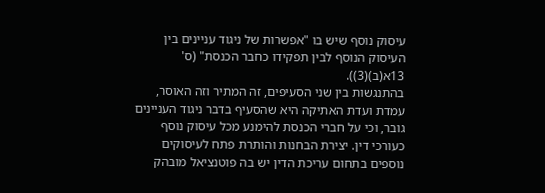עיסוק נוסף שיש בו "אפשרות של ניגוד עניינים בין העיסוק הנוסף לבין תפקידו כחבר הכנסת" (ס' 13א(ב)(3)).
בהתנגשות בין שני הסעיפים, זה המתיר וזה האוסר, עמדת ועדת האתיקה היא שהסעיף בדבר ניגוד העניינים גובר, וכי על חברי הכנסת להימנע מכל עיסוק נוסף כעורכי דין. יצירת הבחנות והותרת פתח לעיסוקים נוספים בתחום עריכת הדין יש בה פוטנציאל מובהק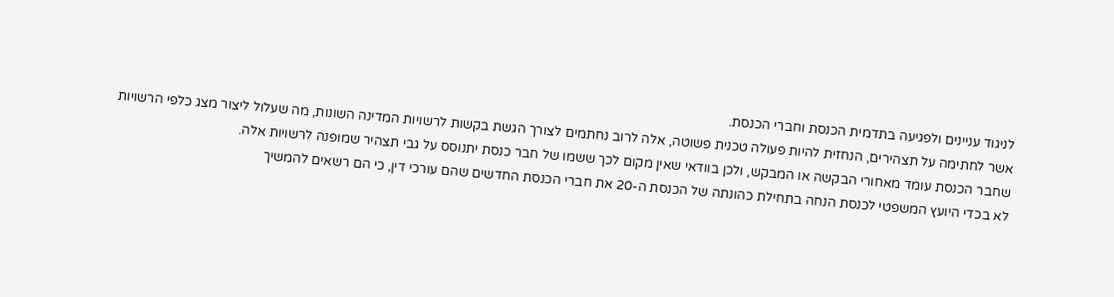לניגוד עניינים ולפגיעה בתדמית הכנסת וחברי הכנסת.
אשר לחתימה על תצהירים, הנחזית להיות פעולה טכנית פשוטה, אלה לרוב נחתמים לצורך הגשת בקשות לרשויות המדינה השונות, מה שעלול ליצור מצג כלפי הרשויות שחבר הכנסת עומד מאחורי הבקשה או המבקש, ולכן בוודאי שאין מקום לכך ששמו של חבר כנסת יתנוסס על גבי תצהיר שמופנה לרשויות אלה.
לא בכדי היועץ המשפטי לכנסת הנחה בתחילת כהונתה של הכנסת ה-20 את חברי הכנסת החדשים שהם עורכי דין, כי הם רשאים להמשיך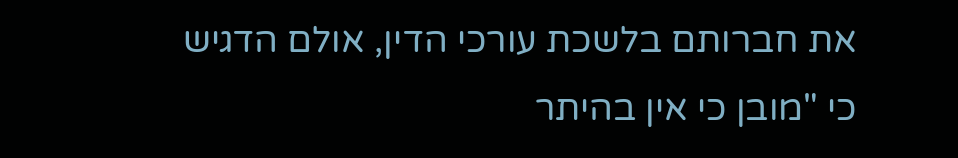את חברותם בלשכת עורכי הדין, אולם הדגיש כי "מובן כי אין בהיתר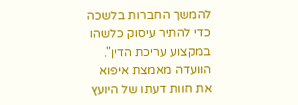להמשך החברות בלשכה כדי להתיר עיסוק כלשהו במקצוע עריכת הדין".
הוועדה מאמצת איפוא את חוות דעתו של היועץ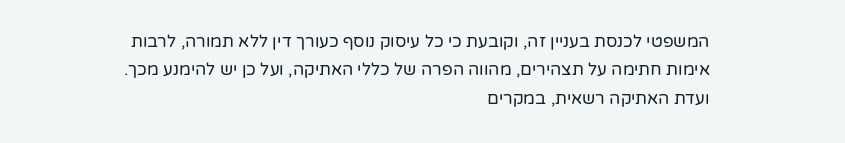המשפטי לכנסת בעניין זה, וקובעת כי כל עיסוק נוסף כעורך דין ללא תמורה, לרבות אימות חתימה על תצהירים, מהווה הפרה של כללי האתיקה, ועל כן יש להימנע מכך.
ועדת האתיקה רשאית, במקרים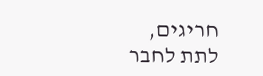חריגים, לתת לחבר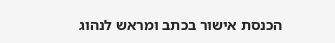הכנסת אישור בכתב ומראש לנהוג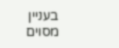בעניין מסוים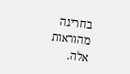בחריגה מהוראות אלה.